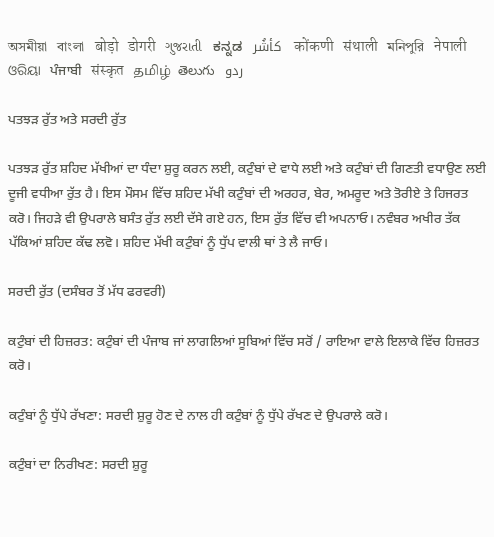অসমীয়া   বাংলা   बोड़ो   डोगरी   ગુજરાતી   ಕನ್ನಡ   كأشُر   कोंकणी   संथाली   মনিপুরি   नेपाली   ଓରିୟା   ਪੰਜਾਬੀ   संस्कृत   தமிழ்  తెలుగు   ردو

ਪਤਝੜ ਰੁੱਤ ਅਤੇ ਸਰਦੀ ਰੁੱਤ

ਪਤਝੜ ਰੁੱਤ ਸ਼ਹਿਦ ਮੱਖੀਆਂ ਦਾ ਧੰਦਾ ਸ਼ੁਰੂ ਕਰਨ ਲਈ, ਕਟੁੰਬਾਂ ਦੇ ਵਾਧੇ ਲਈ ਅਤੇ ਕਟੁੰਬਾਂ ਦੀ ਗਿਣਤੀ ਵਧਾਉਣ ਲਈ ਦੂਜੀ ਵਧੀਆ ਰੁੱਤ ਹੈ। ਇਸ ਮੌਸਮ ਵਿੱਚ ਸ਼ਹਿਦ ਮੱਖੀ ਕਟੁੰਬਾਂ ਦੀ ਅਰਹਰ, ਬੇਰ, ਅਮਰੂਦ ਅਤੇ ਤੋਰੀਏ ਤੇ ਹਿਜਰਤ ਕਰੋ। ਜਿਹੜੇ ਵੀ ਉਪਰਾਲੇ ਬਸੰਤ ਰੁੱਤ ਲਈ ਦੱਸੇ ਗਏ ਹਨ, ਇਸ ਰੁੱਤ ਵਿੱਚ ਵੀ ਅਪਨਾਓ। ਨਵੰਬਰ ਅਖੀਰ ਤੱਕ ਪੱਕਿਆਂ ਸ਼ਹਿਦ ਕੱਢ ਲਵੋ। ਸ਼ਹਿਦ ਮੱਖੀ ਕਟੁੰਬਾਂ ਨੂੰ ਧੁੱਪ ਵਾਲੀ ਥਾਂ ਤੇ ਲੈ ਜਾਓ।

ਸਰਦੀ ਰੁੱਤ (ਦਸੰਬਰ ਤੋਂ ਮੱਧ ਫਰਵਰੀ)

ਕਟੁੰਬਾਂ ਦੀ ਹਿਜ਼ਰਤ: ਕਟੁੰਬਾਂ ਦੀ ਪੰਜਾਬ ਜਾਂ ਲਾਗਲਿਆਂ ਸੂਬਿਆਂ ਵਿੱਚ ਸਰੋਂ / ਰਾਇਆ ਵਾਲੇ ਇਲਾਕੇ ਵਿੱਚ ਹਿਜ਼ਰਤ ਕਰੋ।

ਕਟੁੰਬਾਂ ਨੂੰ ਧੁੱਪੇ ਰੱਖਣਾ: ਸਰਦੀ ਸ਼ੁਰੂ ਹੋਣ ਦੇ ਨਾਲ ਹੀ ਕਟੁੰਬਾਂ ਨੂੰ ਧੁੱਪੇ ਰੱਖਣ ਦੇ ਉਪਰਾਲੇ ਕਰੋ।

ਕਟੁੰਬਾਂ ਦਾ ਨਿਰੀਖਣ: ਸਰਦੀ ਸ਼ੁਰੂ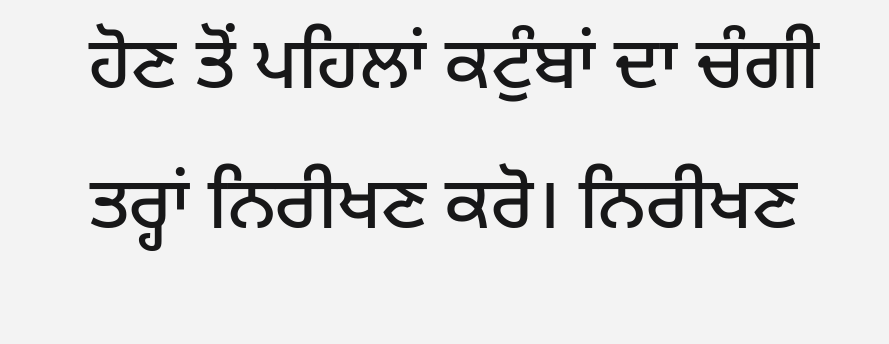ਹੋਣ ਤੋਂ ਪਹਿਲਾਂ ਕਟੁੰਬਾਂ ਦਾ ਚੰਗੀ ਤਰ੍ਹਾਂ ਨਿਰੀਖਣ ਕਰੋ। ਨਿਰੀਖਣ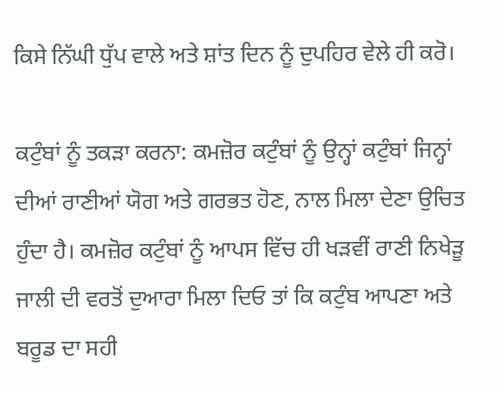ਕਿਸੇ ਨਿੱਘੀ ਧੁੱਪ ਵਾਲੇ ਅਤੇ ਸ਼ਾਂਤ ਦਿਨ ਨੂੰ ਦੁਪਹਿਰ ਵੇਲੇ ਹੀ ਕਰੋ।

ਕਟੁੰਬਾਂ ਨੂੰ ਤਕੜਾ ਕਰਨਾ: ਕਮਜ਼ੋਰ ਕਟੁੰਬਾਂ ਨੂੰ ਉਨ੍ਹਾਂ ਕਟੁੰਬਾਂ ਜਿਨ੍ਹਾਂ ਦੀਆਂ ਰਾਣੀਆਂ ਯੋਗ ਅਤੇ ਗਰਭਤ ਹੋਣ, ਨਾਲ ਮਿਲਾ ਦੇਣਾ ਉਚਿਤ ਹੁੰਦਾ ਹੈ। ਕਮਜ਼ੋਰ ਕਟੁੰਬਾਂ ਨੂੰ ਆਪਸ ਵਿੱਚ ਹੀ ਖੜਵੀਂ ਰਾਣੀ ਨਿਖੇੜੂ ਜਾਲੀ ਦੀ ਵਰਤੋਂ ਦੁਆਰਾ ਮਿਲਾ ਦਿਓ ਤਾਂ ਕਿ ਕਟੁੰਬ ਆਪਣਾ ਅਤੇ ਬਰੂਡ ਦਾ ਸਹੀ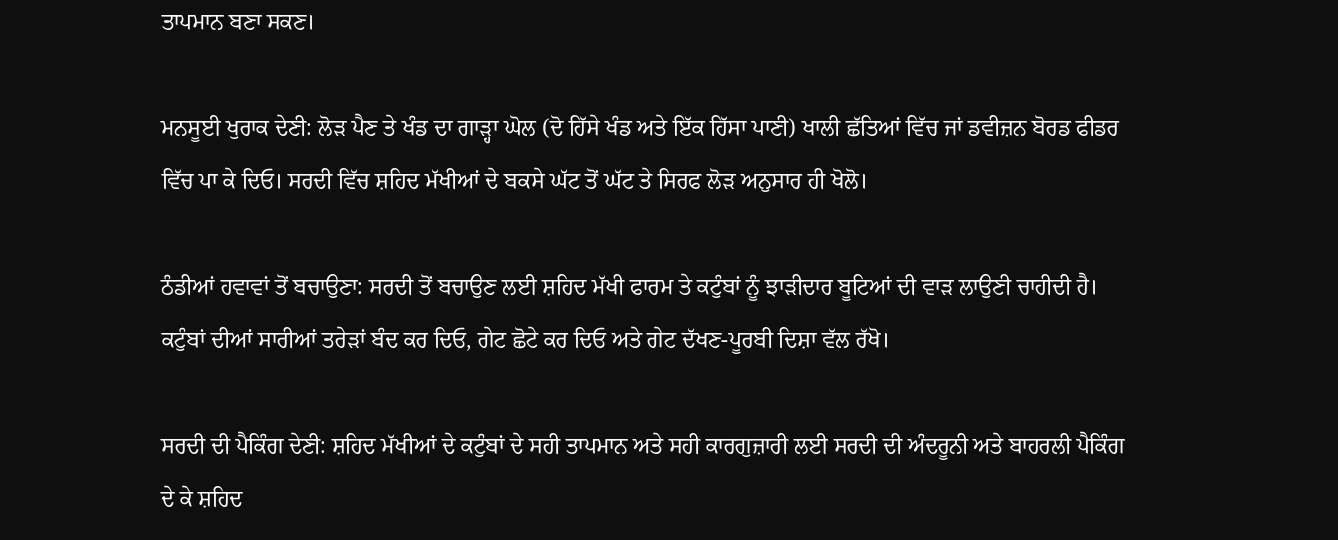ਤਾਪਮਾਨ ਬਣਾ ਸਕਣ।

ਮਨਸੂਈ ਖੁਰਾਕ ਦੇਣੀ: ਲੋੜ ਪੈਣ ਤੇ ਖੰਡ ਦਾ ਗਾੜ੍ਹਾ ਘੋਲ (ਦੋ ਹਿੱਸੇ ਖੰਡ ਅਤੇ ਇੱਕ ਹਿੱਸਾ ਪਾਣੀ) ਖਾਲੀ ਛੱਤਿਆਂ ਵਿੱਚ ਜਾਂ ਡਵੀਜ਼ਨ ਬੋਰਡ ਫੀਡਰ ਵਿੱਚ ਪਾ ਕੇ ਦਿਓ। ਸਰਦੀ ਵਿੱਚ ਸ਼ਹਿਦ ਮੱਖੀਆਂ ਦੇ ਬਕਸੇ ਘੱਟ ਤੋਂ ਘੱਟ ਤੇ ਸਿਰਫ ਲੋੜ ਅਨੁਸਾਰ ਹੀ ਖੋਲੋ।

ਠੰਡੀਆਂ ਹਵਾਵਾਂ ਤੋਂ ਬਚਾਉਣਾ: ਸਰਦੀ ਤੋਂ ਬਚਾਉਣ ਲਈ ਸ਼ਹਿਦ ਮੱਖੀ ਫਾਰਮ ਤੇ ਕਟੁੰਬਾਂ ਨੂੰ ਝਾੜੀਦਾਰ ਬੂਟਿਆਂ ਦੀ ਵਾੜ ਲਾਉਣੀ ਚਾਹੀਦੀ ਹੈ। ਕਟੁੰਬਾਂ ਦੀਆਂ ਸਾਰੀਆਂ ਤਰੇੜਾਂ ਬੰਦ ਕਰ ਦਿਓ, ਗੇਟ ਛੋਟੇ ਕਰ ਦਿਓ ਅਤੇ ਗੇਟ ਦੱਖਣ-ਪੂਰਬੀ ਦਿਸ਼ਾ ਵੱਲ ਰੱਖੋ।

ਸਰਦੀ ਦੀ ਪੈਕਿੰਗ ਦੇਣੀ: ਸ਼ਹਿਦ ਮੱਖੀਆਂ ਦੇ ਕਟੁੰਬਾਂ ਦੇ ਸਹੀ ਤਾਪਮਾਨ ਅਤੇ ਸਹੀ ਕਾਰਗੁਜ਼ਾਰੀ ਲਈ ਸਰਦੀ ਦੀ ਅੰਦਰੂਨੀ ਅਤੇ ਬਾਹਰਲੀ ਪੈਕਿੰਗ ਦੇ ਕੇ ਸ਼ਹਿਦ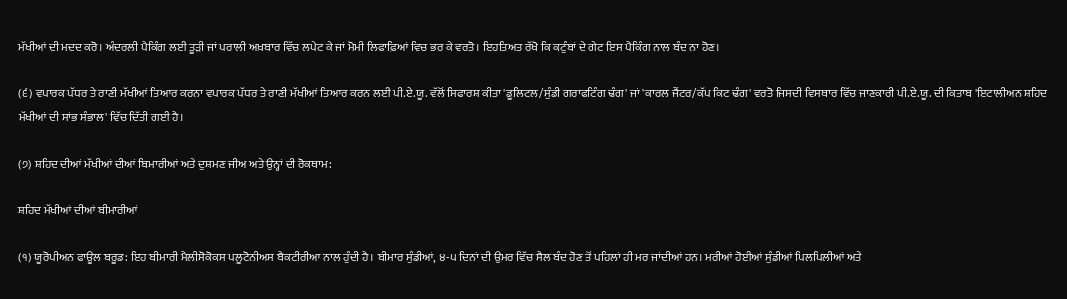ਮੱਖੀਆਂ ਦੀ ਮਦਦ ਕਰੋ। ਅੰਦਰਲੀ ਪੈਕਿੰਗ ਲਈ ਤੂੜੀ ਜਾਂ ਪਰਾਲੀ ਅਖ਼ਬਾਰ ਵਿੱਚ ਲਪੇਟ ਕੇ ਜਾਂ ਮੋਮੀ ਲਿਫਾਫ਼ਿਆਂ ਵਿਚ ਭਰ ਕੇ ਵਰਤੋ। ਇਹਤਿਅਤ ਰੱਖੋ ਕਿ ਕਟੁੰਬਾਂ ਦੇ ਗੇਟ ਇਸ ਪੈਕਿੰਗ ਨਾਲ ਬੰਦ ਨਾ ਹੋਣ।

(੬) ਵਪਾਰਕ ਪੱਧਰ ਤੇ ਰਾਣੀ ਮੱਖੀਆਂ ਤਿਆਰ ਕਰਨਾ ਵਪਾਰਕ ਪੱਧਰ ਤੇ ਰਾਣੀ ਮੱਖੀਆਂ ਤਿਆਰ ਕਰਨ ਲਈ ਪੀ.ਏ.ਯੂ. ਵੱਲੋਂ ਸਿਫਾਰਸ਼ ਕੀਤਾ 'ਡੂਲਿਟਲ/ਸੁੰਡੀ ਗਰਾਫਟਿੰਗ ਢੰਗ' ਜਾਂ 'ਕਾਰਲ ਜੈਂਟਰ/ਕੱਪ ਕਿਟ ਢੰਗ' ਵਰਤੋ ਜਿਸਦੀ ਵਿਸਥਾਰ ਵਿੱਚ ਜਾਣਕਾਰੀ ਪੀ.ਏ.ਯੂ. ਦੀ ਕਿਤਾਬ 'ਇਟਾਲੀਅਨ ਸ਼ਹਿਦ ਮੱਖੀਆਂ ਦੀ ਸਾਂਭ ਸੰਭਾਲ' ਵਿੱਚ ਦਿੱਤੀ ਗਈ ਹੈ।

(੭) ਸ਼ਹਿਦ ਦੀਆਂ ਮੱਖੀਆਂ ਦੀਆਂ ਬਿਮਾਰੀਆਂ ਅਤੇ ਦੁਸ਼ਮਣ ਜੀਅ ਅਤੇ ਉਨ੍ਹਾਂ ਦੀ ਰੋਕਥਾਮ:

ਸ਼ਹਿਦ ਮੱਖੀਆਂ ਦੀਆਂ ਬੀਮਾਰੀਆਂ

(੧) ਯੂਰੋਪੀਅਨ ਫਾਊਲ ਬਰੂਡ: ਇਹ ਬੀਮਾਰੀ ਮੈਲੀਸੋਕੋਕਸ ਪਲੂਟੋਨੀਅਸ ਬੈਕਟੀਰੀਆ ਨਾਲ ਹੁੰਦੀ ਹੈ। ਬੀਮਾਰ ਸੁੰਡੀਆਂ, ੪-੫ ਦਿਨਾਂ ਦੀ ਉਮਰ ਵਿੱਚ ਸੈਲ ਬੰਦ ਹੋਣ ਤੋਂ ਪਹਿਲਾਂ ਹੀ ਮਰ ਜਾਂਦੀਆਂ ਹਨ। ਮਰੀਆਂ ਹੋਈਆਂ ਸੁੰਡੀਆਂ ਪਿਲਪਿਲੀਆਂ ਅਤੇ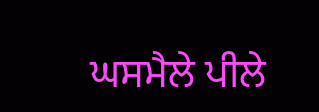ਘਸਮੈਲੇ ਪੀਲੇ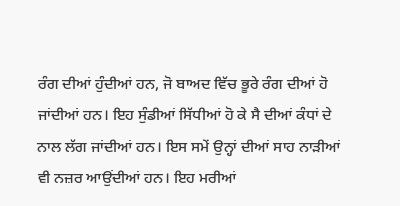ਰੰਗ ਦੀਆਂ ਹੁੰਦੀਆਂ ਹਨ, ਜੋ ਬਾਅਦ ਵਿੱਚ ਭੂਰੇ ਰੰਗ ਦੀਆਂ ਹੋ ਜਾਂਦੀਆਂ ਹਨ। ਇਹ ਸੁੰਡੀਆਂ ਸਿੱਧੀਆਂ ਹੋ ਕੇ ਸੈ ਦੀਆਂ ਕੰਧਾਂ ਦੇ ਨਾਲ ਲੱਗ ਜਾਂਦੀਆਂ ਹਨ। ਇਸ ਸਮੇਂ ਉਨ੍ਹਾਂ ਦੀਆਂ ਸਾਹ ਨਾੜੀਆਂ ਵੀ ਨਜ਼ਰ ਆਉਂਦੀਆਂ ਹਨ। ਇਹ ਮਰੀਆਂ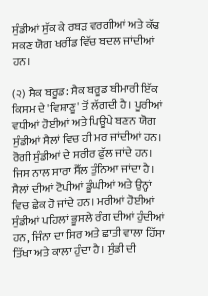ਸੁੰਡੀਆਂ ਸੁੱਕ ਕੇ ਰਬੜ ਵਰਗੀਆਂ ਅਤੇ ਕੱਢ ਸਕਣ ਯੋਗ ਖਰੀਂਡ ਵਿੱਚ ਬਦਲ ਜਾਂਦੀਆਂ ਹਨ।

(੨) ਸੈਕ ਬਰੂਡ: ਸੈਕ ਬਰੂਡ ਬੀਮਾਰੀ ਇੱਕ ਕਿਸਮ ਦੇ 'ਵਿਸ਼ਾਣੂ' ਤੋਂ ਲੱਗਦੀ ਹੈ। ਪੂਰੀਆਂ ਵਧੀਆਂ ਹੋਈਆਂ ਅਤੇ ਪਿਊਪੇ ਬਣਨ ਯੋਗ ਸੁੰਡੀਆਂ ਸੈਲਾਂ ਵਿਚ ਹੀ ਮਰ ਜਾਂਦੀਆਂ ਹਨ। ਰੋਗੀ ਸੁੰਡੀਆਂ ਦੇ ਸਰੀਰ ਫੁੱਲ ਜਾਂਦੇ ਹਨ। ਜਿਸ ਨਾਲ ਸਾਰਾ ਸੈੱਲ ਤੁੰਨਿਆ ਜਾਂਦਾ ਹੈ। ਸੈਲਾਂ ਦੀਆਂ ਟੋਪੀਆਂ ਡੂੰਘੀਆਂ ਅਤੇ ਉਨ੍ਹਾਂ ਵਿਚ ਛੇਕ ਹੋ ਜਾਂਦੇ ਹਨ। ਮਰੀਆਂ ਹੋਈਆਂ ਸੁੰਡੀਆਂ ਪਹਿਲਾਂ ਭੂਸਲੇ ਰੰਗ ਦੀਆਂ ਹੁੰਦੀਆਂ ਹਨ, ਜਿੰਨਾ ਦਾ ਸਿਰ ਅਤੇ ਛਾਤੀ ਵਾਲਾ ਹਿੱਸਾ ਤਿੱਖਾ ਅਤੇ ਕਾਲਾ ਹੁੰਦਾ ਹੈ। ਸੁੰਡੀ ਦੀ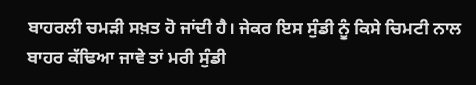ਬਾਹਰਲੀ ਚਮੜੀ ਸਖ਼ਤ ਹੋ ਜਾਂਦੀ ਹੈ। ਜੇਕਰ ਇਸ ਸੁੰਡੀ ਨੂੰ ਕਿਸੇ ਚਿਮਟੀ ਨਾਲ ਬਾਹਰ ਕੱਢਿਆ ਜਾਵੇ ਤਾਂ ਮਰੀ ਸੁੰਡੀ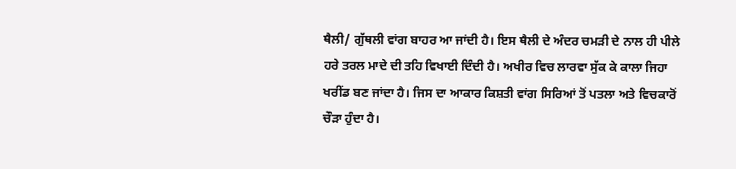ਥੈਲੀ/ ਗੁੱਥਲੀ ਵਾਂਗ ਬਾਹਰ ਆ ਜਾਂਦੀ ਹੈ। ਇਸ ਥੈਲੀ ਦੇ ਅੰਦਰ ਚਮੜੀ ਦੇ ਨਾਲ ਹੀ ਪੀਲੇ ਹਰੇ ਤਰਲ ਮਾਦੇ ਦੀ ਤਹਿ ਵਿਖਾਈ ਦਿੰਦੀ ਹੈ। ਅਖੀਰ ਵਿਚ ਲਾਰਵਾ ਸੁੱਕ ਕੇ ਕਾਲਾ ਜਿਹਾ ਖਰੀਂਡ ਬਣ ਜਾਂਦਾ ਹੈ। ਜਿਸ ਦਾ ਆਕਾਰ ਕਿਸ਼ਤੀ ਵਾਂਗ ਸਿਰਿਆਂ ਤੋਂ ਪਤਲਾ ਅਤੇ ਵਿਚਕਾਰੋਂ ਚੌੜਾ ਹੁੰਦਾ ਹੈ।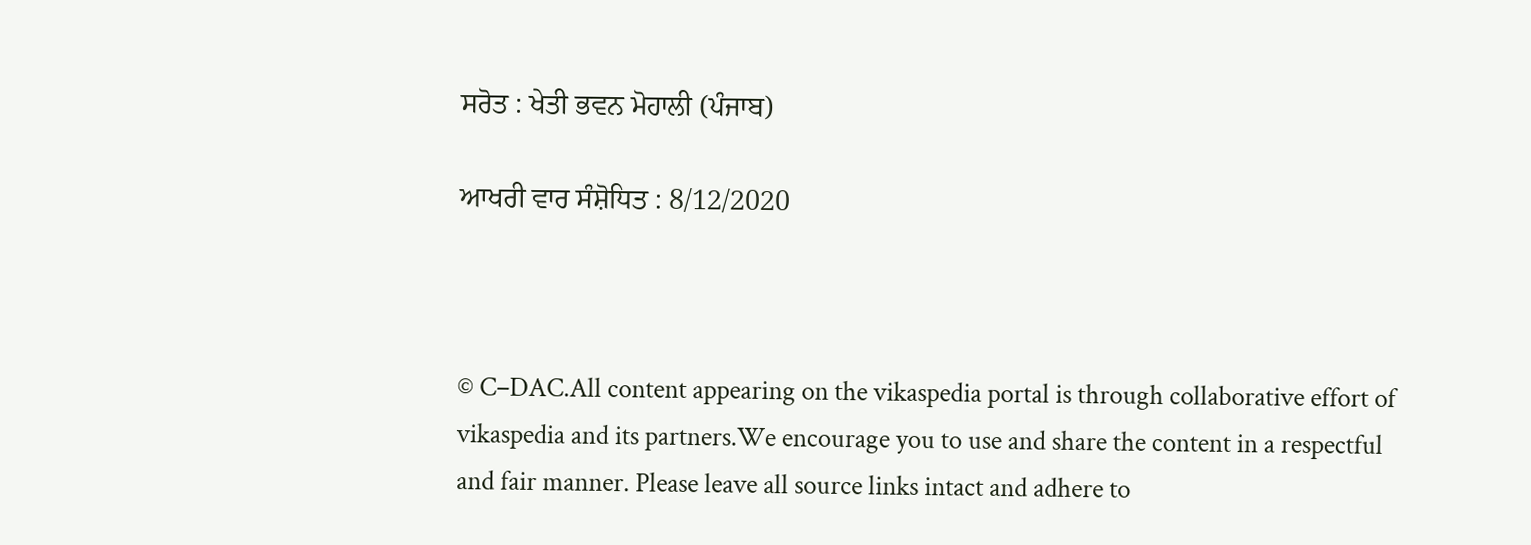ਸਰੋਤ : ਖੇਤੀ ਭਵਨ ਮੋਹਾਲੀ (ਪੰਜਾਬ)

ਆਖਰੀ ਵਾਰ ਸੰਸ਼ੋਧਿਤ : 8/12/2020



© C–DAC.All content appearing on the vikaspedia portal is through collaborative effort of vikaspedia and its partners.We encourage you to use and share the content in a respectful and fair manner. Please leave all source links intact and adhere to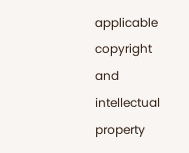applicable copyright and intellectual property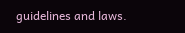guidelines and laws.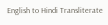English to Hindi Transliterate